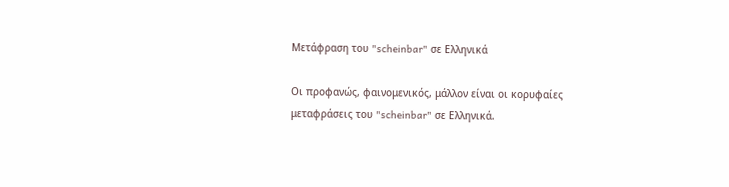Μετάφραση του "scheinbar" σε Ελληνικά

Οι προφανώς, φαινομενικός, μάλλον είναι οι κορυφαίες μεταφράσεις του "scheinbar" σε Ελληνικά.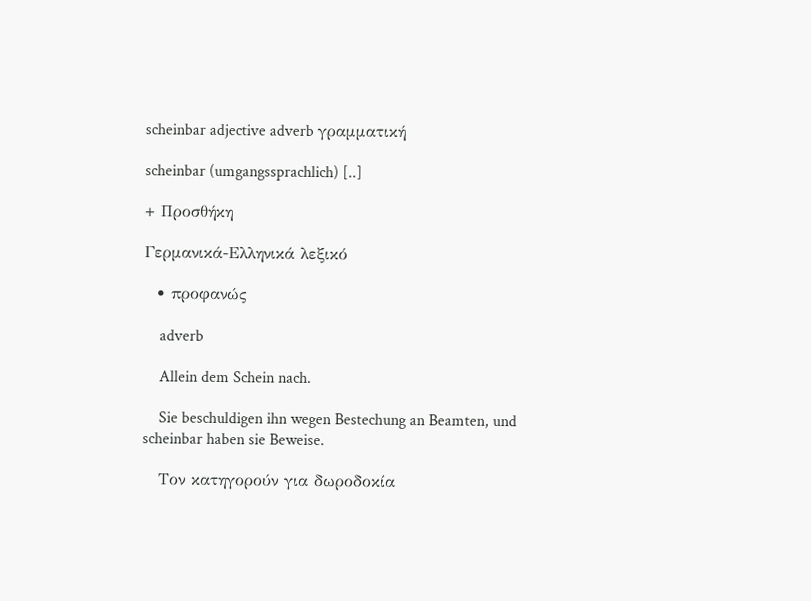scheinbar adjective adverb γραμματική

scheinbar (umgangssprachlich) [..]

+ Προσθήκη

Γερμανικά-Ελληνικά λεξικό

  • προφανώς

    adverb

    Allein dem Schein nach.

    Sie beschuldigen ihn wegen Bestechung an Beamten, und scheinbar haben sie Beweise.

    Tον κατηγορούν για δωροδοκία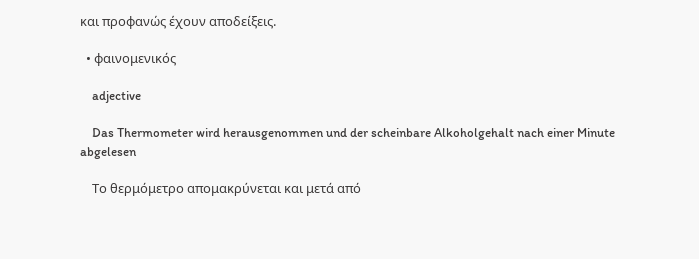και προφανώς έχουν αποδείξεις.

  • φαινομενικός

    adjective

    Das Thermometer wird herausgenommen und der scheinbare Alkoholgehalt nach einer Minute abgelesen

    Το θερμόμετρο απομακρύνεται και μετά από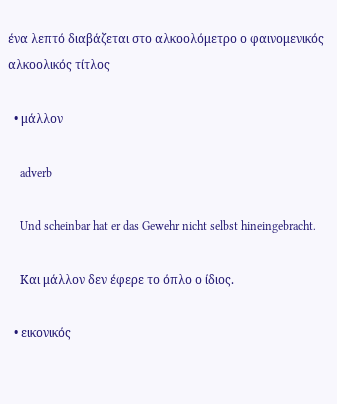ένα λεπτό διαβάζεται στο αλκοολόμετρο ο φαινομενικός αλκοολικός τίτλος

  • μάλλον

    adverb

    Und scheinbar hat er das Gewehr nicht selbst hineingebracht.

    Και μάλλον δεν έφερε το όπλο ο ίδιος.

  • εικονικός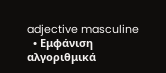adjective masculine
  • Εμφάνιση αλγοριθμικά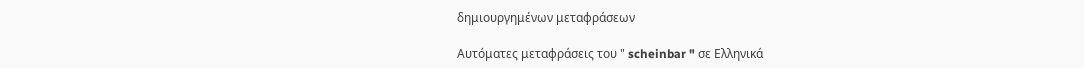δημιουργημένων μεταφράσεων

Αυτόματες μεταφράσεις του " scheinbar " σε Ελληνικά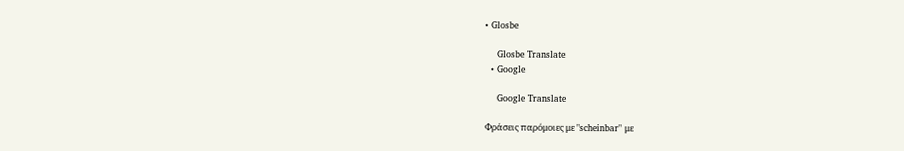• Glosbe

    Glosbe Translate
  • Google

    Google Translate

Φράσεις παρόμοιες με "scheinbar" με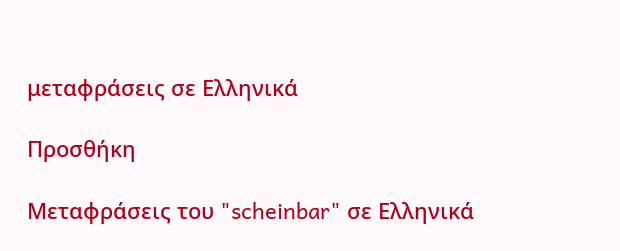μεταφράσεις σε Ελληνικά

Προσθήκη

Μεταφράσεις του "scheinbar" σε Ελληνικά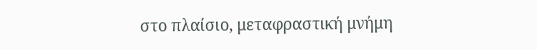στο πλαίσιο, μεταφραστική μνήμη